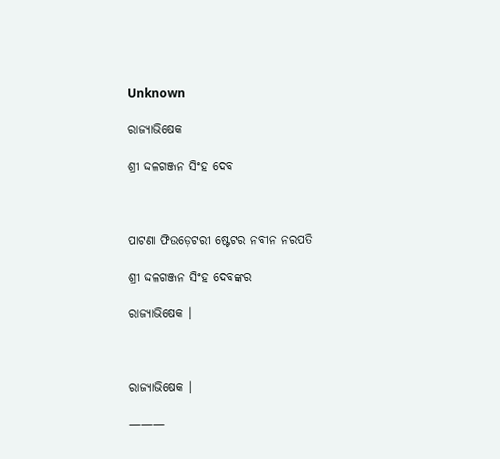Unknown

ରାଜ୍ୟାଭିଷେକ

ଶ୍ରୀ ଦ୍ଦଳଗଞ୍ଜନ ସିଂହ ଦେବ



ପାଟଣା ଫିଉଡ଼େଟରୀ ଷ୍ଟେଟର ନବୀନ ନରପତି

ଶ୍ରୀ ଦ୍ଦଳଗଞ୍ଜନ ସିଂହ ଦେବଙ୍କର

ରାଜ୍ୟାଭିଷେକ ।



ରାଜ୍ୟାଭିଷେକ ।

———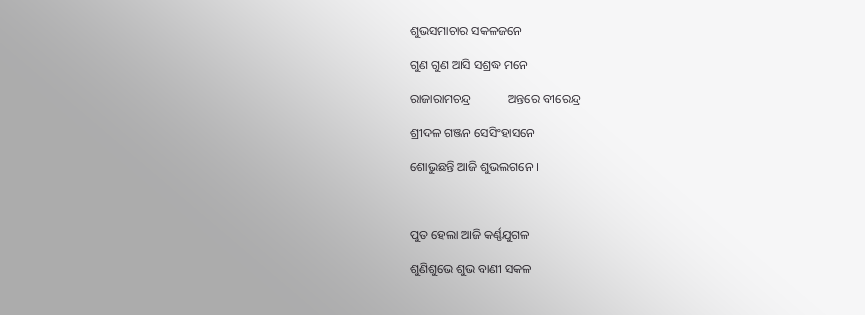ଶୁଭସମାଚାର ସକଳଜନେ

ଗୁଣ ଗୁଣ ଆସି ସଶ୍ରଦ୍ଧ ମନେ

ରାଜାରାମଚନ୍ଦ୍ର            ଅନ୍ତରେ ବୀରେନ୍ଦ୍ର

ଶ୍ରୀଦଳ ଗଞ୍ଜନ ସେସିଂହାସନେ

ଶୋଭୁଛନ୍ତି ଆଜି ଶୁଭଲଗନେ ।



ପୁତ ହେଲା ଆଜି କର୍ଣ୍ଣଯୁଗଳ

ଶୁଣିଶୁଭେ ଶୁଭ ବାଣୀ ସକଳ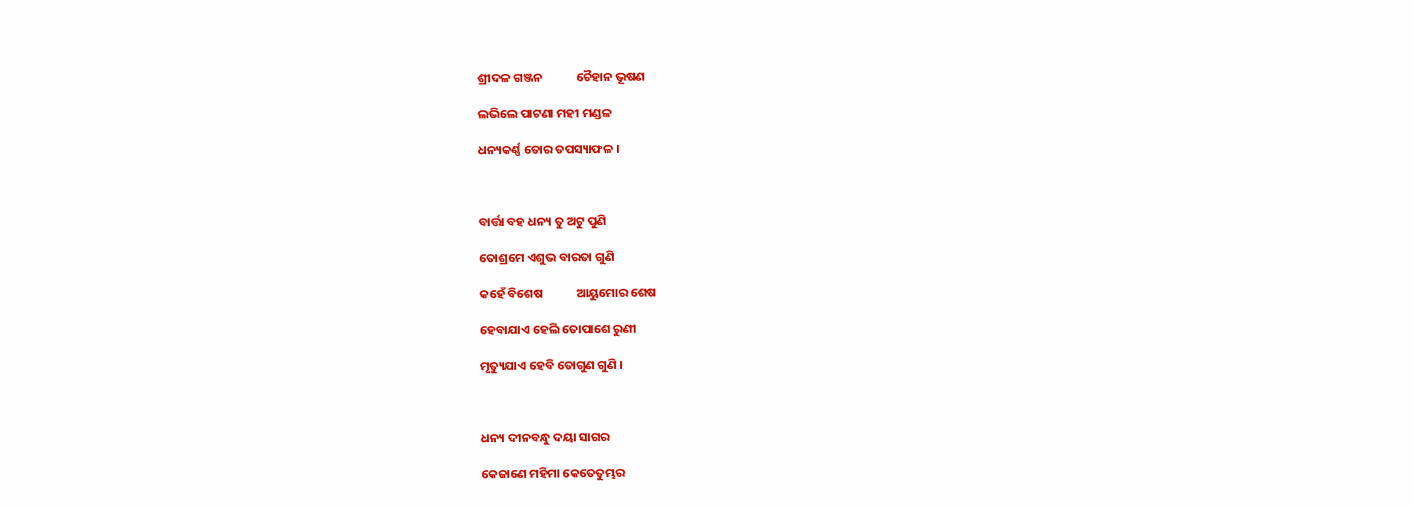ଶ୍ରୀଦଳ ଗଞ୍ଜନ            ଚୈହାନ ଭୂଷଣ

ଲଭିଲେ ପାଟଣା ମହୀ ମଣ୍ଡଳ

ଧନ୍ୟକର୍ଣ୍ଣ ତୋର ତପସ୍ୟାଫଳ ।



ବାର୍ତ୍ତା ବହ ଧନ୍ୟ ତୁ ଅଟୁ ପୁଣି

ତୋଶ୍ରମେ ଏଶୁଭ ବାରତା ଗୁଣି

କହେଁ ବିଶେଷ            ଆୟୁମୋର ଶେଷ

ହେବାଯାଏ ହେଲି ତୋପାଶେ ରୁଣୀ

ମୃତ୍ୟୁଯାଏ ହେବି ତୋଗୁଣ ଗୁଣି ।



ଧନ୍ୟ ଦୀନବନ୍ଧୁ ଦୟା ସାଗର

କେଜାଣେ ମହିମା କେତେତୁମ୍ଭର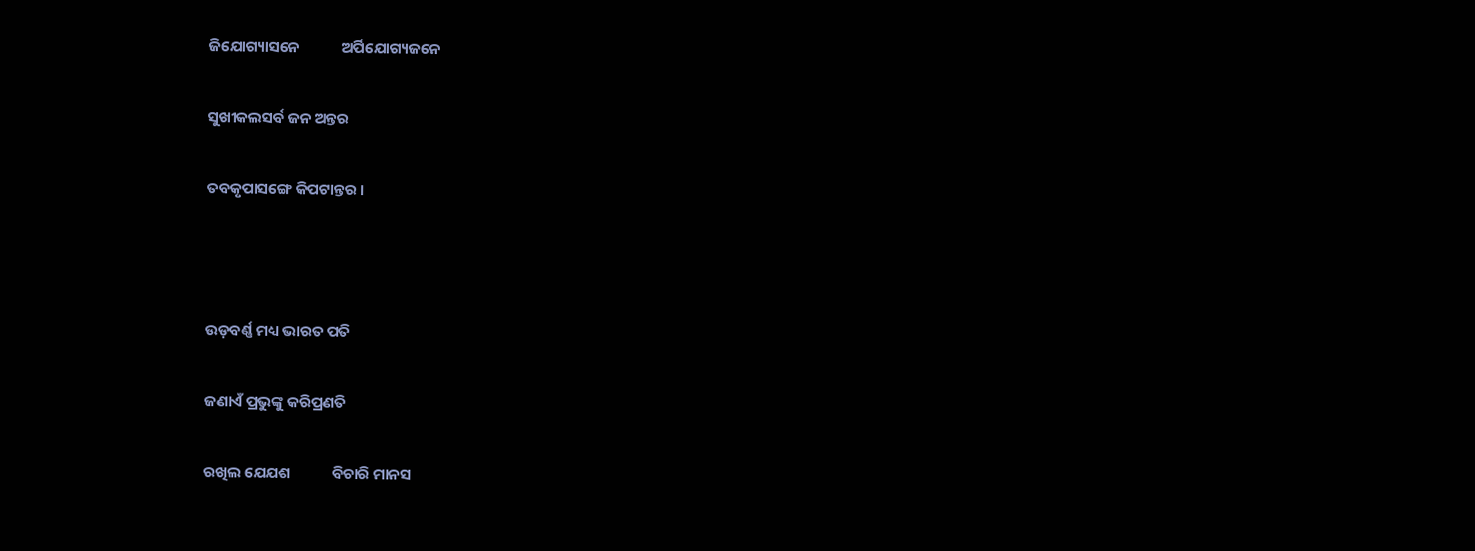ଜିଯୋଗ୍ୟାସନେ            ଅର୍ପିଯୋଗ୍ୟଜନେ

ସୁଖୀକଲସର୍ବ ଜନ ଅନ୍ତର

ତବକୃପାସଙ୍ଗେ କିପଟାନ୍ତର ।



ଉଡ଼ବର୍ଣ୍ଣ ମଧ୍ୟ ଭାରତ ପତି

ଜଣାଏଁ ପ୍ରଭୁଙ୍କୁ କରିପ୍ରଣତି

ରଖିଲ ଯେଯଶ            ବିଚାରି ମାନସ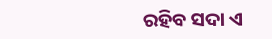ରହିବ ସଦା ଏ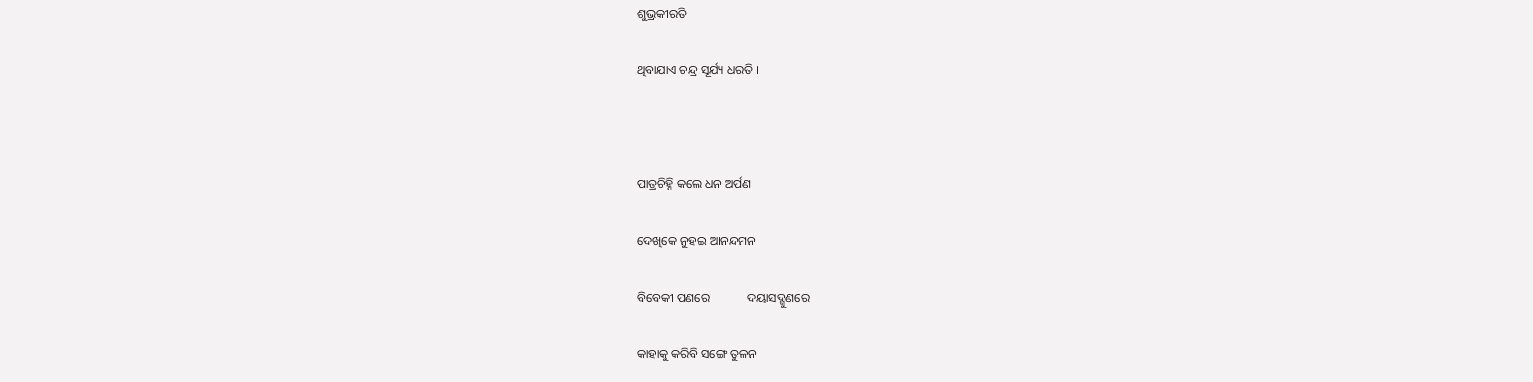ଶୁଭ୍ରକୀରତି

ଥିବାଯାଏ ଚନ୍ଦ୍ର ସୂର୍ଯ୍ୟ ଧରତି ।



ପାତ୍ରଚିହ୍ନି କଲେ ଧନ ଅର୍ପଣ

ଦେଖିକେ ନୁହଇ ଆନନ୍ଦମନ

ବିବେକୀ ପଣରେ            ଦୟାସଦ୍ଗୁଣରେ

କାହାକୁ କରିବି ସଙ୍ଗେ ତୁଳନ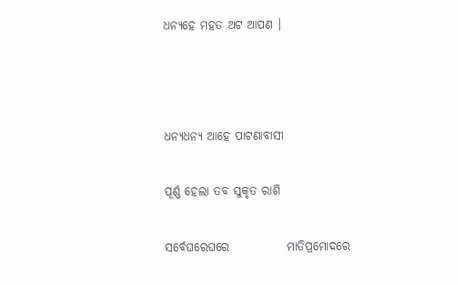ଧନ୍ୟହେ ମହତ ଅଟ ଆପଣ ।



ଧନ୍ୟଧନ୍ୟ ଆହେ ପାଟଣାବାସୀ

ପୂର୍ଣ୍ଣ ହେଲା ତବ ସୁକୃତ ରାଶି

ସର୍ବେଘରେଘରେ            ମାତିପ୍ରମୋଦରେ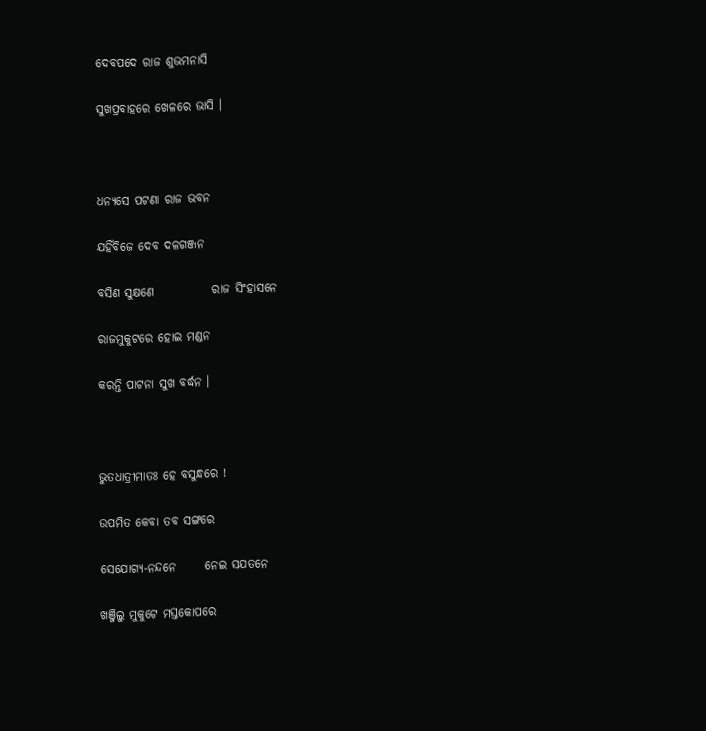ଦେବପଦେ ରାଜ ଶୁଭମନାସି

ସୁଖପ୍ରବାହରେ ଖେଳରେ ଭାସି ।



ଧନ୍ୟସେ ପଟଣା ରାଜ ଭବନ

ଯହିଁବିଜେ ଦେବ ଦଳଗଞ୍ଜନ

ବସିଣ ସୁକ୍ଷଣେ            ରାଜ ସିଂହାସନେ

ରାଜମୁକୁଟରେ ହୋଇ ମଣ୍ଡନ

କରନ୍ତି ପାଟନା ସୁଖ ବର୍ଦ୍ଧନ ।



ଭୁତଧାତ୍ରୀମାତଃ ହେ ବସୁନ୍ଧରେ !

ଉପମିତ କେବା ତବ ସଙ୍ଗରେ

ସେଯୋଗ୍ୟ-ନନ୍ଦନେ      ନେଇ ସଯତନେ

ଖଞ୍ଜିଲୁ ମୁକୁଟେ ମସ୍ତକୋପରେ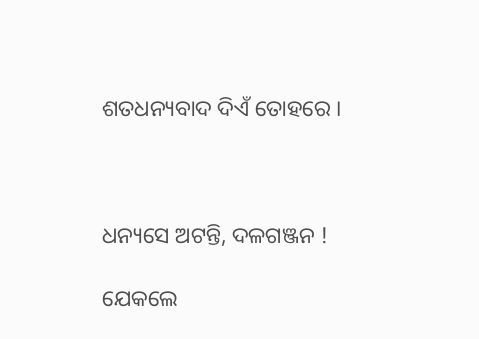ଶତଧନ୍ୟବାଦ ଦିଏଁ ତୋହରେ ।



ଧନ୍ୟସେ ଅଟନ୍ତି, ଦଳଗଞ୍ଜନ !

ଯେକଲେ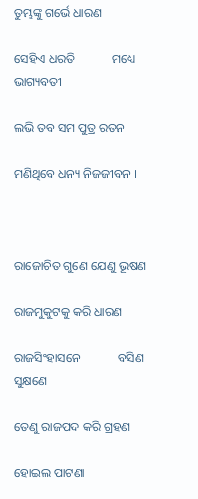ତୁମ୍ଭଙ୍କୁ ଗର୍ଭେ ଧାରଣ

ସେହିଏ ଧରତି            ମଧ୍ୟେ ଭାଗ୍ୟବତୀ

ଲଭି ତବ ସମ ପୁତ୍ର ରତନ

ମଣିଥିବେ ଧନ୍ୟ ନିଜଜୀବନ ।



ରାଜୋଚିତ ଗୁଣେ ଯେଣୁ ଭୂଷଣ

ରାଜମୁକୁଟକୁ କରି ଧାରଣ

ରାଜସିଂହାସନେ            ବସିଣ ସୁକ୍ଷଣେ

ତେଣୁ ରାଜପଦ କରି ଗ୍ରହଣ

ହୋଇଲ ପାଟଣା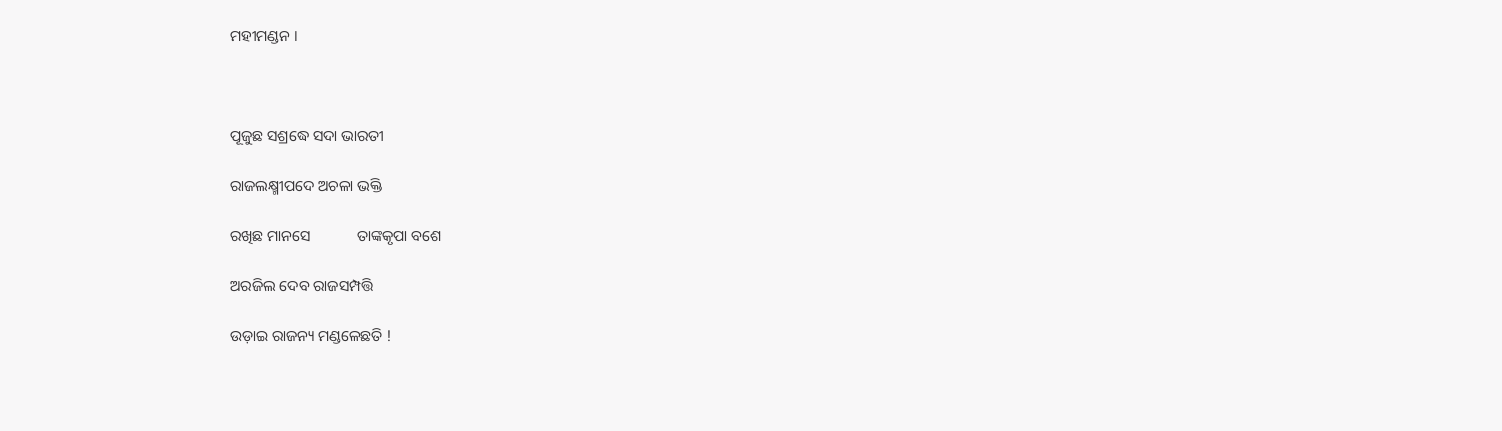ମହୀମଣ୍ଡନ ।



ପୂଜୁଛ ସଶ୍ରଦ୍ଧେ ସଦା ଭାରତୀ

ରାଜଲକ୍ଷ୍ମୀପଦେ ଅଚଳା ଭକ୍ତି

ରଖିଛ ମାନସେ            ତାଙ୍କକୃପା ବଶେ

ଅରଜିଲ ଦେବ ରାଜସମ୍ପତ୍ତି

ଉଡ଼ାଇ ରାଜନ୍ୟ ମଣ୍ଡଳେଛତି !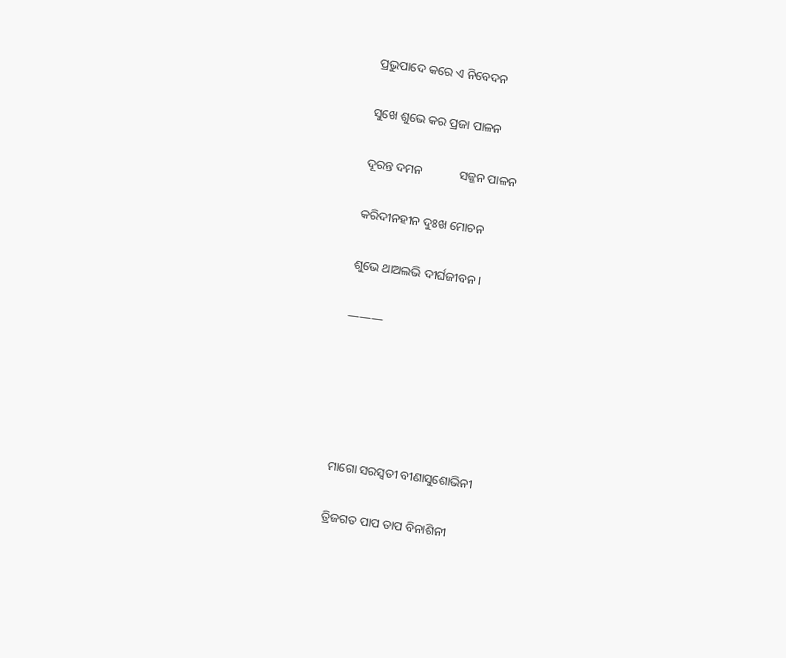ପ୍ରଭୁପାଦେ କରେ ଏ ନିବେଦନ

ସୁଖେ ଶୁଭେ କର ପ୍ରଜା ପାଳନ

ଦୂରନ୍ତ ଦମନ            ସଜ୍ଜନ ପାଳନ

କରିଦୀନହୀନ ଦୁଃଖ ମୋଚନ

ଶୁଭେ ଥାଅଲଭି ଦୀର୍ଘଜୀବନ ।

———





ମାଗୋ ସରସ୍ୱତୀ ବୀଣାସୁଶୋଭିନୀ

ତ୍ରିଜଗତ ପାପ ତାପ ବିନାଶିନୀ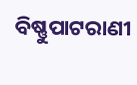ବିଷ୍ଣୁପାଟରାଣୀ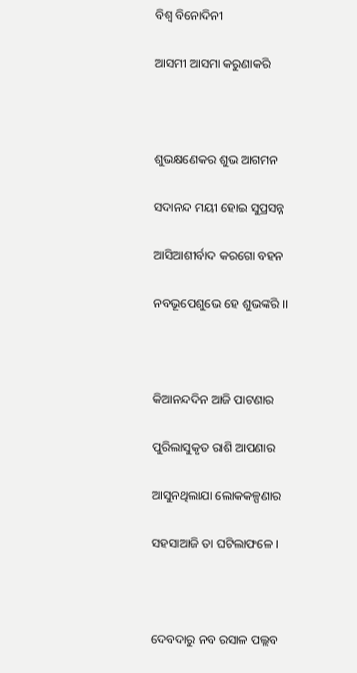ବିଶ୍ୱ ବିନୋଦିନୀ

ଆସମୀ ଆସମା କରୁଣାକରି



ଶୁଭକ୍ଷଣେକର ଶୁଭ ଆଗମନ

ସଦାନନ୍ଦ ମୟୀ ହୋଇ ସୁପ୍ରସନ୍ନ

ଆସିଆଶୀର୍ବାଦ କରଗୋ ବହନ

ନବଭୂପେଶୁଭେ ହେ ଶୁଭଙ୍କରି ।।



କିଆନନ୍ଦଦିନ ଆଜି ପାଟଣାର

ପୁରିଲାସୁକୃତ ରାଶି ଆପଣାର

ଆସୁନଥିଲାଯା ଲୋକକଳ୍ପଣାର

ସହସାଆଜି ତା ଘଟିଲାଫଳେ ।



ଦେବଦାରୁ ନବ ରସାଳ ପଲ୍ଲବ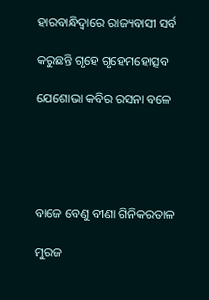ହାରବାନ୍ଧିଦ୍ୱାରେ ରାଜ୍ୟବାସୀ ସର୍ବ

କରୁଛନ୍ତି ଗୃହେ ଗୃହେମହୋତ୍ସବ

ଯେଶୋଭା କବିର ରସନା ବଳେ





ବାଜେ ବେଣୁ ବୀଣା ଗିନିକରତାଳ

ମୁରଜ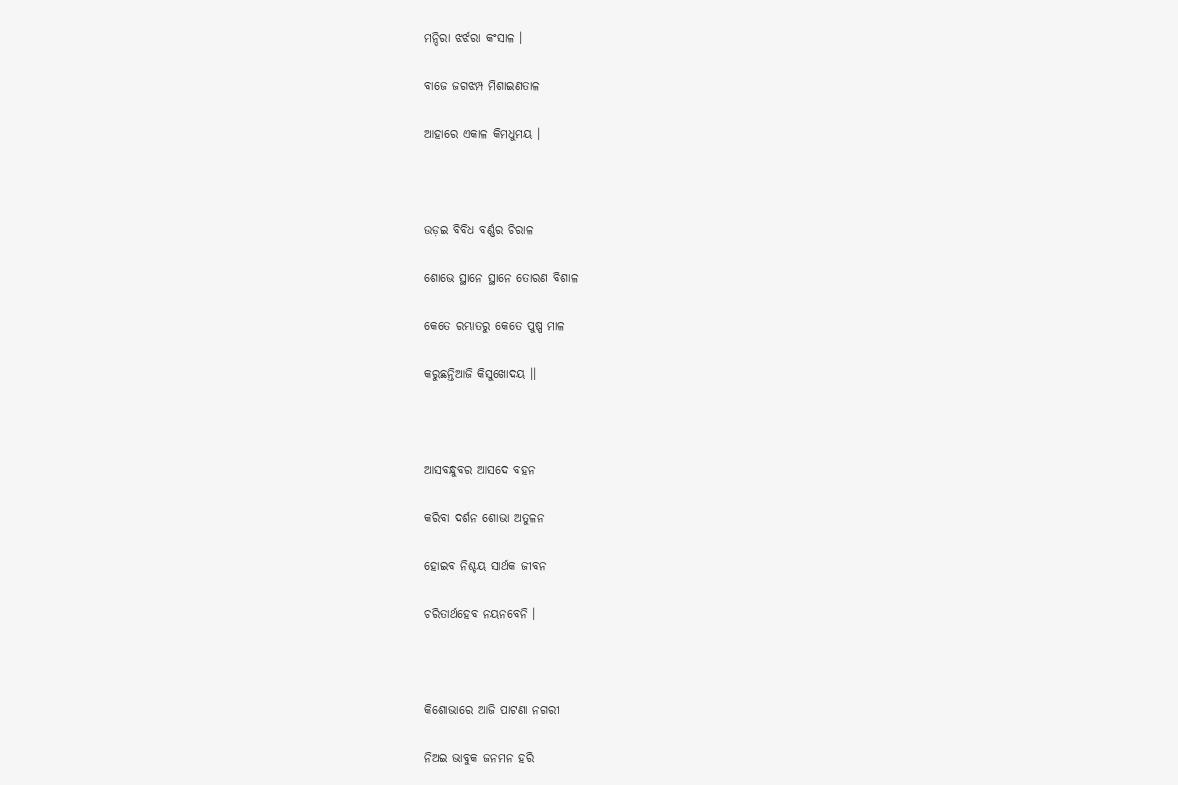ମନ୍ଦିରା ଝର୍ଝରା କଂସାଳ ।

ବାଜେ ଜଗଝମ୍ପ ମିଶାଇଣତାଳ

ଆହାରେ ଏକାଳ କିମଧୁମୟ ।



ଉଡ଼ଇ ବିବିଧ ବର୍ଣ୍ଣର ଚିରାଳ

ଶୋଭେ ସ୍ଥାନେ ସ୍ଥାନେ ତୋରଣ ବିଶାଳ

କେତେ ରମ୍ଭାତରୁ କେତେ ପୁଷ୍ପ ମାଳ

କରୁଛନ୍ତିଆଜି କିସୁଖୋଦୟ ।।



ଆସବନ୍ଧୁବର ଆସଦେ ବହନ

କରିବା ଦର୍ଶନ ଶୋଭା ଅତୁଳନ

ହୋଇବ ନିଶ୍ଚୟ ସାର୍ଥକ ଜୀବନ

ଚରିତାର୍ଥହେବ ନୟନବେନି ।



କିଶୋଭାରେ ଆଜି ପାଟଣା ନଗରୀ

ନିଅଇ ଭାବୁକ ଜନମନ ହରି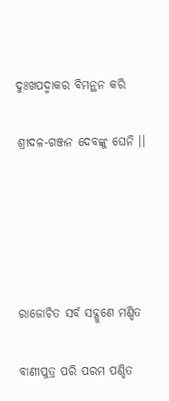ଦୁଃଖପଦ୍ମାକର ବିମନ୍ଥନ କରି

ଶ୍ରୀଦଳ-ଗଞ୍ଜନ ଦେବଙ୍କୁ ଘେନି ।।





ରାଜୋଚିତ ସର୍ବ ସଦ୍ଗୁଣେ ମଣ୍ଡିତ

ବାଣୀପୁତ୍ର ପରି ପରମ ପଣ୍ଡିତ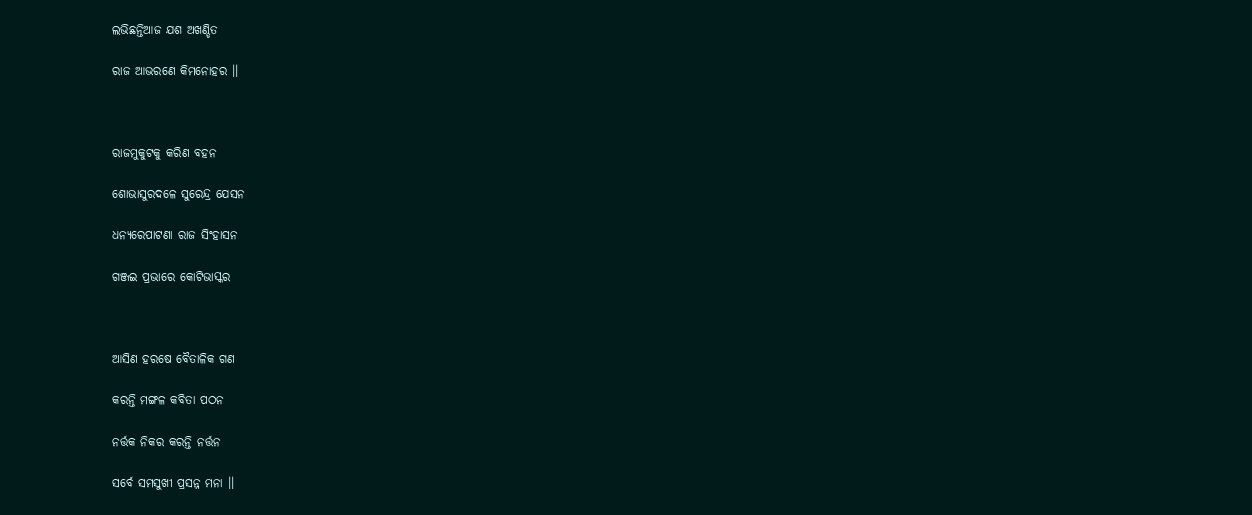ଲଭିଛନ୍ତିଆଜ ଯଶ ଅଖଣ୍ଡିତ

ରାଜ ଆଭରଣେ କିମନୋହର ।।



ରାଜମୁକୁଟକୁ କରିଣ ବହନ

ଶୋଭାସୁରଦଳେ ସୁରେନ୍ଦ୍ର ଯେସନ

ଧନ୍ୟରେପାଟଣା ରାଜ ସିଂହାସନ

ଗଞ୍ଜଇ ପ୍ରଭାରେ କୋଟିଭାସ୍କର



ଆସିଣ ହରଷେ ବୈତାଳିକ ଗଣ

କରନ୍ତି ମଙ୍ଗଳ କବିତା ପଠନ

ନର୍ତ୍ତକ ନିକର କରନ୍ତି ନର୍ତ୍ତନ

ସର୍ବେ ସମସୁଖୀ ପ୍ରସନ୍ନ ମନା ।।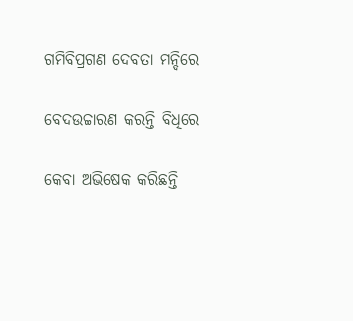ଗମିବିପ୍ରଗଣ ଦେବତା ମନ୍ଦିରେ

ବେଦଉଚ୍ଚାରଣ କରନ୍ତି ବିଧିରେ

କେବା ଅଭିଷେକ କରିଛନ୍ତି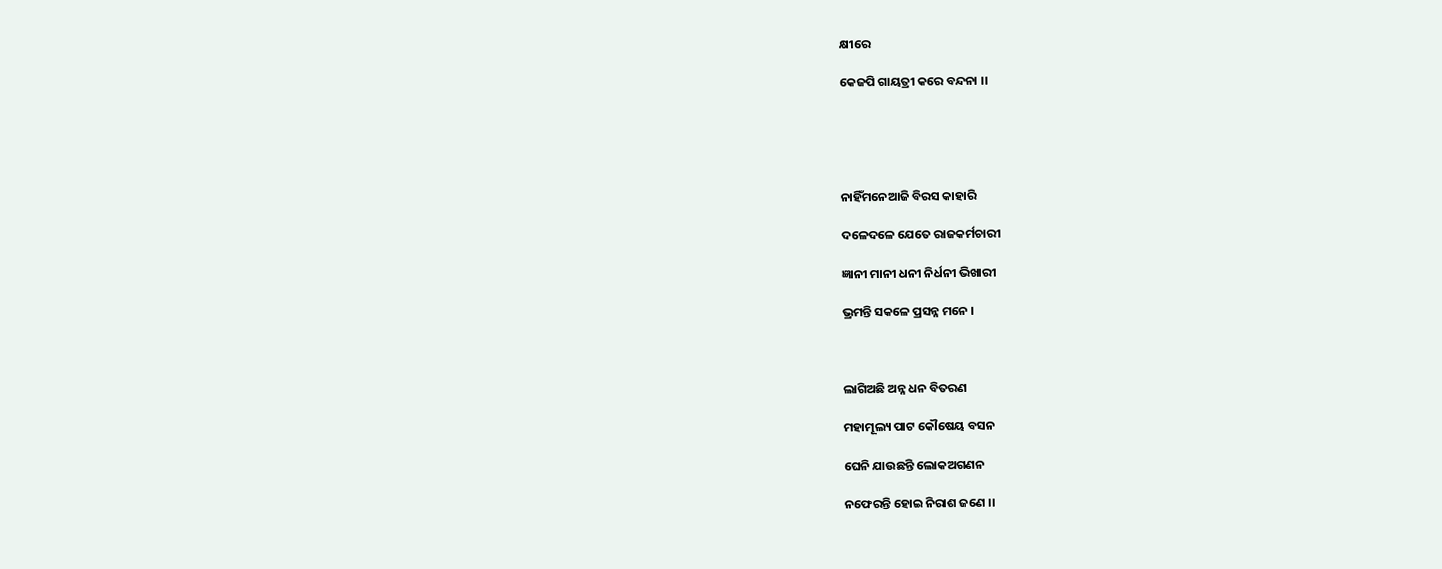କ୍ଷୀରେ

କେଜପି ଗାୟତ୍ରୀ କରେ ବନ୍ଦନା ।।





ନାହିଁମନେଆଜି ବିରସ କାହାରି

ଦଳେଦଳେ ଯେତେ ରାଜକର୍ମଚାରୀ

ଜ୍ଞାନୀ ମାନୀ ଧନୀ ନିର୍ଧନୀ ଭିଖାରୀ

ଭ୍ରମନ୍ତି ସକଳେ ପ୍ରସନ୍ନ ମନେ ।



ଲାଗିଅଛି ଅନ୍ନ ଧନ ବିତରଣ

ମହାମୂଲ୍ୟ ପାଟ କୌଷେୟ ବସନ

ଘେନି ଯାଉଛନ୍ତି ଲୋକଅଗଣନ

ନଫେରନ୍ତି ହୋଇ ନିରାଶ ଜଣେ ।।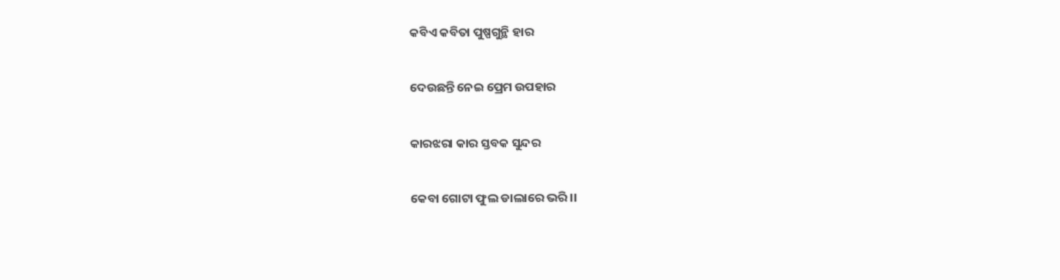କବିଏ କବିତା ପୁଷ୍ପଗୁନ୍ଥି ହାର

ଦେଉଛନ୍ତି ନେଇ ପ୍ରେମ ଉପହାର

କାରଝରା କାର ସ୍ତବକ ସୁନ୍ଦର

କେବା ଗୋଟା ଫୁଲ ଡାଲାରେ ଭରି ।।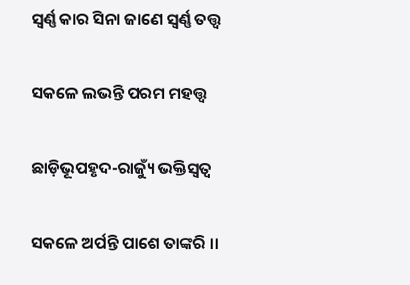ସ୍ୱର୍ଣ୍ଣ କାର ସିନା ଜାଣେ ସ୍ୱର୍ଣ୍ଣ ତତ୍ତ୍ୱ

ସକଳେ ଲଭନ୍ତି ପରମ ମହତ୍ତ୍ୱ

ଛାଡ଼ିଭୂପହୃଦ-ରାଜ୍ୟୁଁ ଭକ୍ତିସ୍ୱତ୍ୱ

ସକଳେ ଅର୍ପନ୍ତି ପାଶେ ତାଙ୍କରି ।।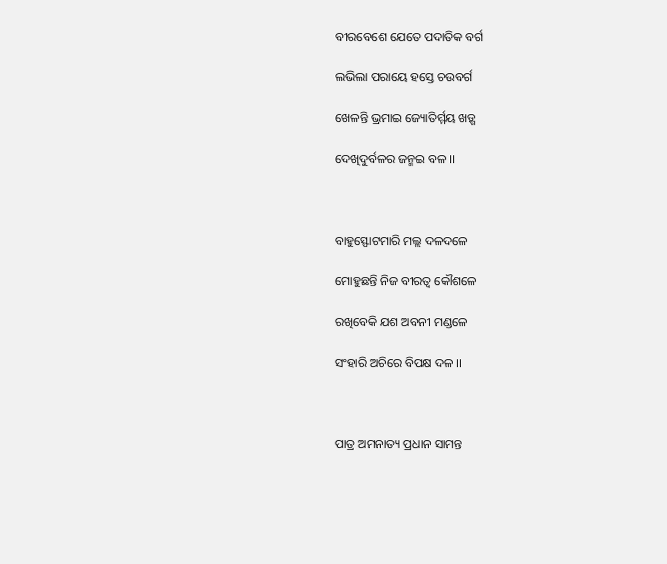ବୀରବେଶେ ଯେତେ ପଦାତିକ ବର୍ଗ

ଲଭିଲା ପରାୟେ ହସ୍ତେ ଚଉବର୍ଗ

ଖେଳନ୍ତି ଭ୍ରମାଇ ଜ୍ୟୋତିର୍ମ୍ମୟ ଖଡ଼୍ଗ

ଦେଖିଦୁର୍ବଳର ଜନ୍ମଇ ବଳ ।।



ବାହୁସ୍ଫୋଟମାରି ମଲ୍ଲ ଦଳଦଳେ

ମୋହୁଛନ୍ତି ନିଜ ବୀରତ୍ୱ କୌଶଳେ

ରଖିବେକି ଯଶ ଅବନୀ ମଣ୍ଡଳେ

ସଂହାରି ଅଚିରେ ବିପକ୍ଷ ଦଳ ।।



ପାତ୍ର ଅମନାତ୍ୟ ପ୍ରଧାନ ସାମନ୍ତ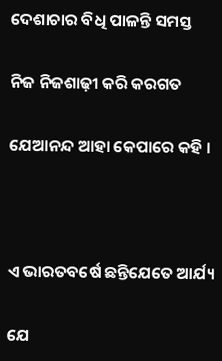ଦେଶାଚାର ବିଧି ପାଳନ୍ତି ସମସ୍ତ

ନିଜ ନିଜଶାଢ଼ୀ କରି କରଗତ

ଯେଆନନ୍ଦ ଆହା କେପାରେ କହି ।



ଏ ଭାରତବର୍ଷେ ଛନ୍ତିଯେତେ ଆର୍ଯ୍ୟ

ଯେ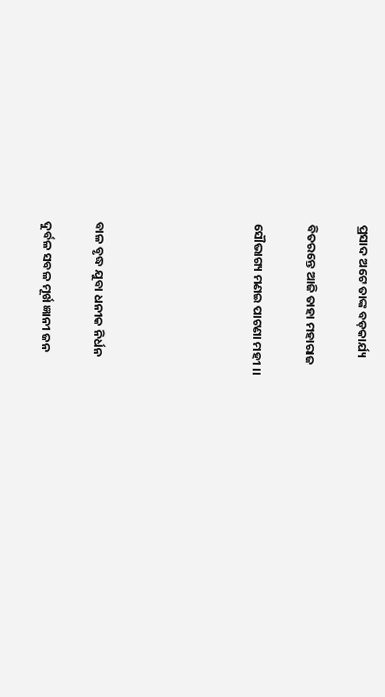ପ୍ରସାଦ ଅଟେ ତାଙ୍କ ବଡ଼କାର୍ଯ୍ୟ

ବିତରନ୍ତେ ଆଜି ତାହା ମହାରାଜ

ସୌଭାଗ୍ୟ ମଣଇ ପାଟଣା ମହୀ ।।





ବାଳ ବୃଦ୍ଧ ଯୁବା ଧନୀକ ନିର୍ଧନ

ଦୁର୍ବଳ ସବଳ ମୂର୍ଖ ଜ୍ଞାନୀ ଜନ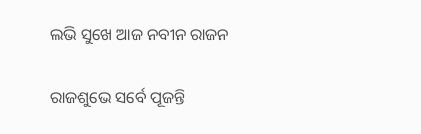ଲଭି ସୁଖେ ଆଜ ନବୀନ ରାଜନ

ରାଜଶୁଭେ ସର୍ବେ ପୂଜନ୍ତି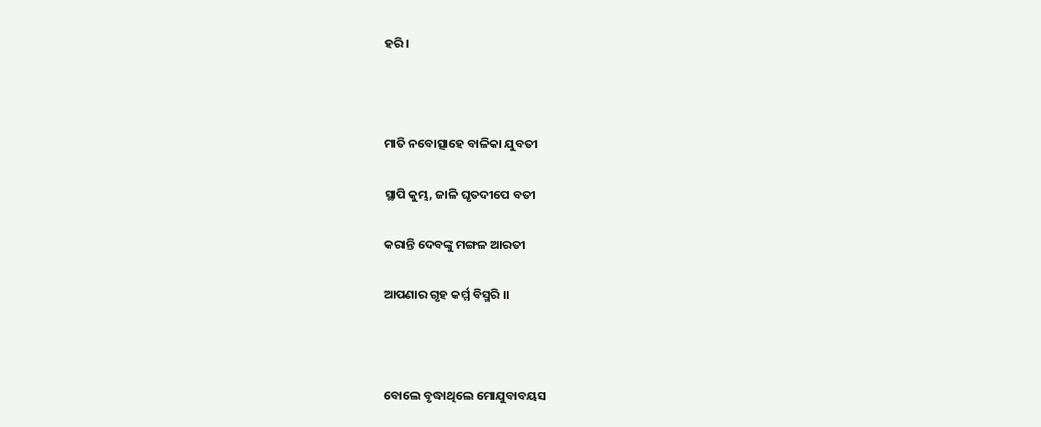ହରି ।



ମାତି ନବୋତ୍ସାହେ ବାଳିକା ଯୁବତୀ

ସ୍ଥାପି କୁମ୍ଭ, ଜାଳି ଘୃତଦୀପେ ବତୀ

କରାନ୍ତି ଦେବଙ୍କୁ ମଙ୍ଗଳ ଆରତୀ

ଆପଣାର ଗୃହ କର୍ମ୍ମ ବିସ୍ମରି ।।



ବୋଲେ ବୃଦ୍ଧାଥିଲେ ମୋଯୁବାବୟସ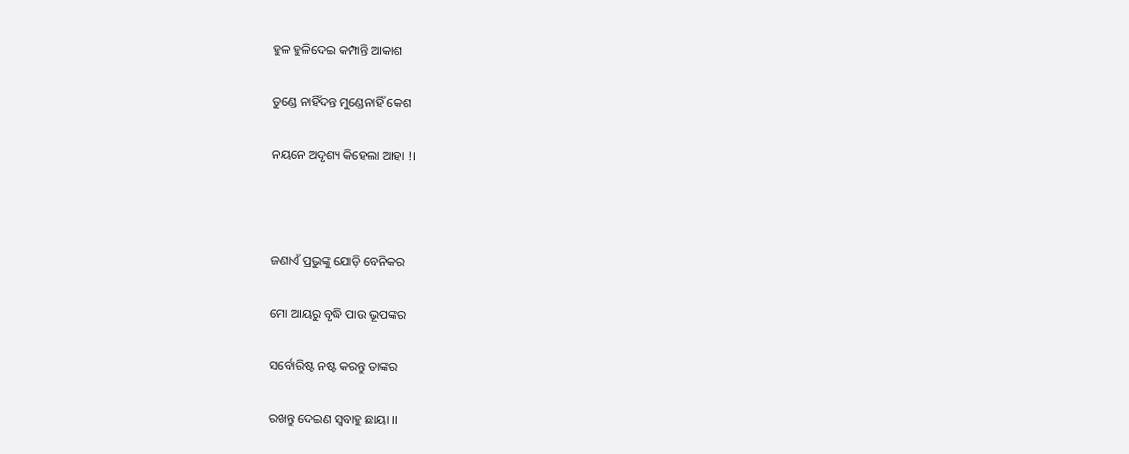ହୁଳ ହୁଳିଦେଇ କମ୍ପାନ୍ତି ଆକାଶ

ତୁଣ୍ଡେ ନାହିଁଦନ୍ତ ମୁଣ୍ଡେନାହିଁ କେଶ

ନୟନେ ଅଦୃଶ୍ୟ କିହେଲା ଆହା !।



ଜଣାଏଁ ପ୍ରଭୁଙ୍କୁ ଯୋଡ଼ି ବେନିକର

ମୋ ଆୟରୁ ବୃଦ୍ଧି ପାଉ ଭୂପଙ୍କର

ସର୍ବୋରିଷ୍ଟ ନଷ୍ଟ କରନ୍ତୁ ତାଙ୍କର

ରଖନ୍ତୁ ଦେଇଣ ସ୍ୱବାହୁ ଛାୟା ।।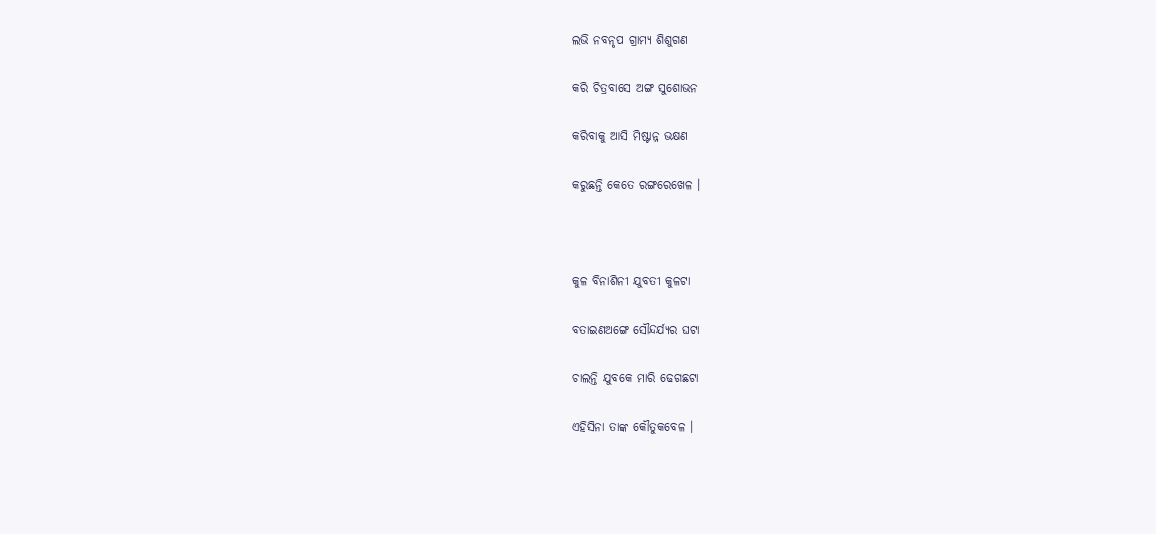ଲଭି ନବନୃପ ଗ୍ରାମ୍ୟ ଶିଶୁଗଣ

କରି ଚିତ୍ରବାସେ ଅଙ୍ଗ ସୁଶୋଭନ

କରିବାକୁ ଆସି ମିଷ୍ଟାନ୍ନ ଭକ୍ଷଣ

କରୁଛନ୍ତି କେତେ ରଙ୍ଗରେଖେଳ ।



କୁଳ ବିନାଶିନୀ ଯୁବତୀ କୁଳଟା

ବତାଇଣଅଙ୍ଗେ ସୌନ୍ଦର୍ଯ୍ୟର ଘଟା

ଚାଲନ୍ତି ଯୁବକେ ମାରି ଢେଗଛଟା

ଏହିସିନା ତାଙ୍କ କୌତୁକବେଳ ।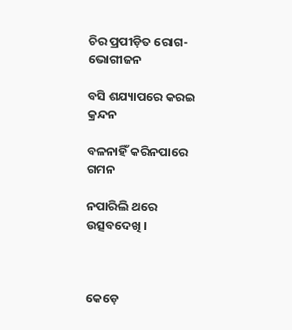ଚିର ପ୍ରପୀଡ଼ିତ ରୋଗ-ଭୋଗୀଜନ

ବସି ଶଯ୍ୟାପରେ କରଇ କ୍ରନ୍ଦନ

ବଳନାହିଁ କରିନପାରେ ଗମନ

ନପାରିଲି ଥରେ ଉତ୍ସବଦେଖି ।



କେଡ଼େ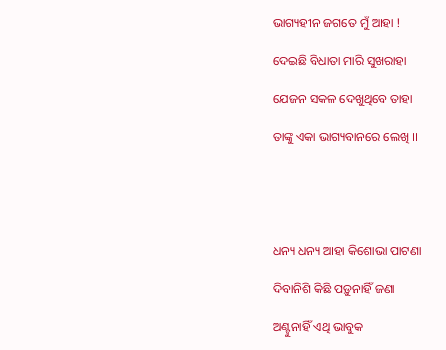ଭାଗ୍ୟହୀନ ଜଗତେ ମୁଁ ଆହା !

ଦେଇଛି ବିଧାତା ମାରି ସୁଖରାହା

ଯେଜନ ସକଳ ଦେଖୁଥିବେ ତାହା

ତାଙ୍କୁ ଏକା ଭାଗ୍ୟବାନରେ ଲେଖି ।।





ଧନ୍ୟ ଧନ୍ୟ ଆହା କିଶୋଭା ପାଟଣା

ଦିବାନିଶି କିଛି ପଡ଼ୁନାହିଁ ଜଣା

ଅଣ୍ଟୁନାହିଁ ଏଥି ଭାବୁକ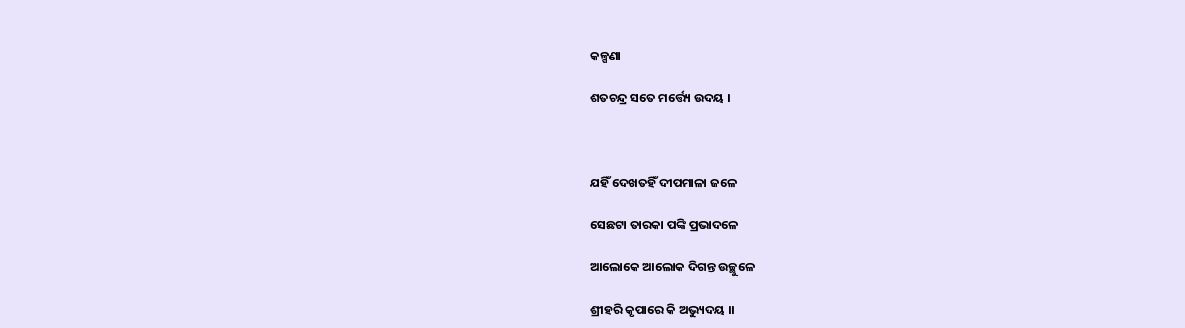କଳ୍ପଣା

ଶତଚନ୍ଦ୍ର ସତେ ମର୍ତ୍ତ୍ୟେ ଉଦୟ ।



ଯହିଁ ଦେଖତହିଁ ଦୀପମାଳା ଜଳେ

ସେଛଟା ତାରକା ପଙ୍କି ପ୍ରଭାଦଳେ

ଆଲୋକେ ଆଲୋକ ଦିଗନ୍ତ ଉଚ୍ଛୁଳେ

ଶ୍ରୀହରି କୃପାରେ କି ଅଭ୍ୟୁଦୟ ।।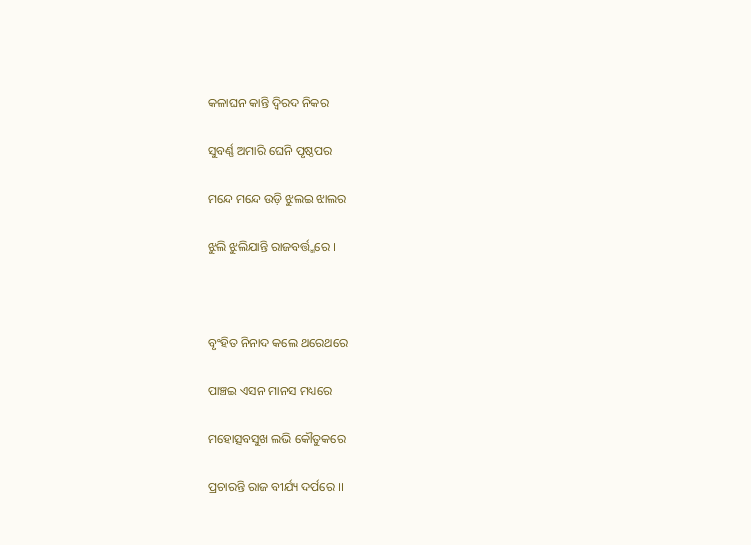କଳାଘନ କାନ୍ତି ଦ୍ୱିରଦ ନିକର

ସୁବର୍ଣ୍ଣ ଅମାରି ଘେନି ପୃଷ୍ଠପର

ମନ୍ଦେ ମନ୍ଦେ ଉଡ଼ି ଝୁଲଇ ଝାଲର

ଝୁଲି ଝୁଲିଯାନ୍ତି ରାଜବର୍ତ୍ତ୍ମରେ ।



ବୃଂହିତ ନିନାଦ କଲେ ଥରେଥରେ

ପାଞ୍ଚଇ ଏସନ ମାନସ ମଧ୍ୟରେ

ମହୋତ୍ସବସୁଖ ଲଭି କୌତୁକରେ

ପ୍ରଚାରନ୍ତି ରାଜ ବୀର୍ଯ୍ୟ ଦର୍ପରେ ।।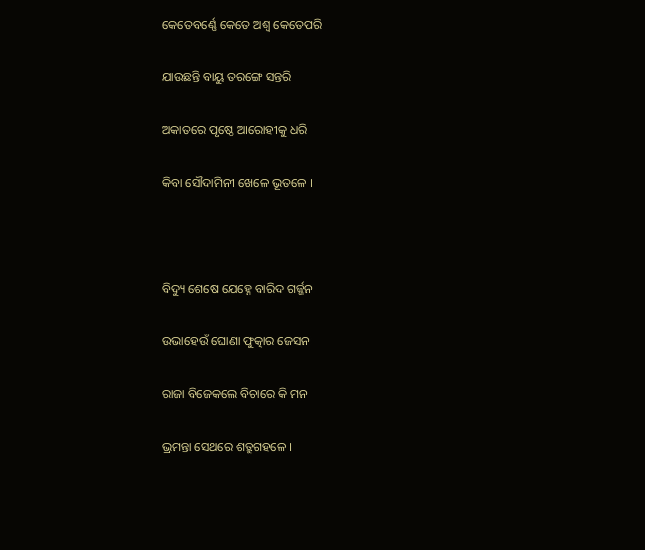କେତେବର୍ଣ୍ଣେ କେତେ ଅଶ୍ୱ କେତେପରି

ଯାଉଛନ୍ତି ବାୟୁ ତରଙ୍ଗେ ସନ୍ତରି

ଅକାତରେ ପୃଷ୍ଠେ ଆରୋହୀକୁ ଧରି

କିବା ସୌଦାମିନୀ ଖେଳେ ଭୂତଳେ ।



ବିଦ୍ୟୁ ଶେଷେ ଯେହ୍ନେ ବାରିଦ ଗର୍ଜ୍ଜନ

ଉଭାହେଉଁ ଘୋଣା ଫୁତ୍କାର ଜେସନ

ରାଜା ବିଜେକଲେ ବିଚାରେ କି ମନ

ଭ୍ରମନ୍ତା ସେଥରେ ଶତ୍ରୁଗହଳେ ।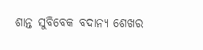ଶାନ୍ତ ସୁବିବେକ ବଦାନ୍ୟ ଶେଖର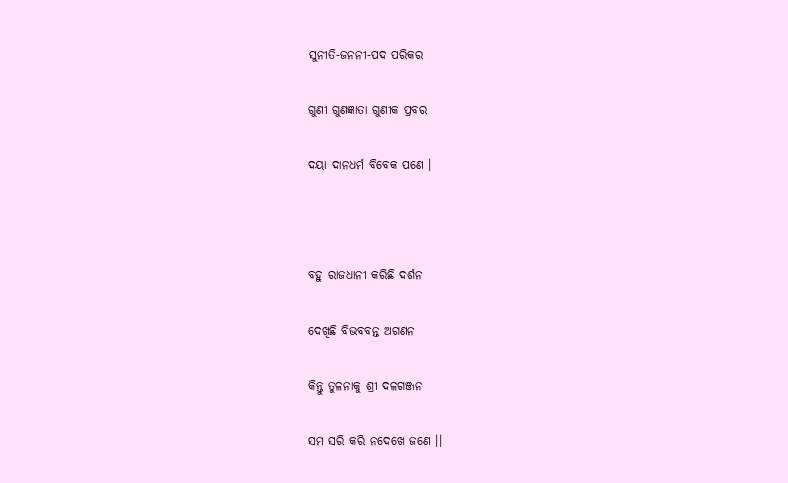ସୁନୀତି-ଜନନୀ-ପଦ ପରିକର

ଗୁଣୀ ଗୁଣଜ୍ଞାତା ଗୁଣୀକ ପ୍ରବର

ଦୟା ଦାନଧର୍ମ ବିବେକ ପଣେ ।



ବହୁ ରାଜଧାନୀ କରିଛି ଦର୍ଶନ

ଦେଖିଛି ବିଭବବନ୍ତ ଅଗଣନ

କିନ୍ତୁ ତୁଳନାକୁ ଶ୍ରୀ ଦଳଗଞ୍ଜନ

ସମ ସରି କରି ନଦେଖେ ଜଣେ ।।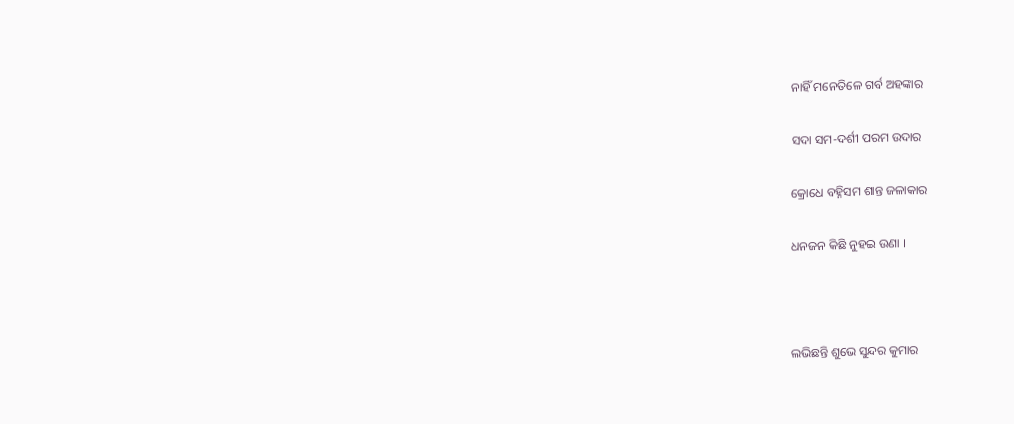ନାହିଁ ମନେତିଳେ ଗର୍ବ ଅହଙ୍କାର

ସଦା ସମ-ଦର୍ଶୀ ପରମ ଉଦାର

କ୍ରୋଧେ ବହ୍ନିସମ ଶାନ୍ତ ଜଳାକାର

ଧନଜନ କିଛି ନୁହଇ ଉଣା ।



ଲଭିଛନ୍ତି ଶୁଭେ ସୁନ୍ଦର କୁମାର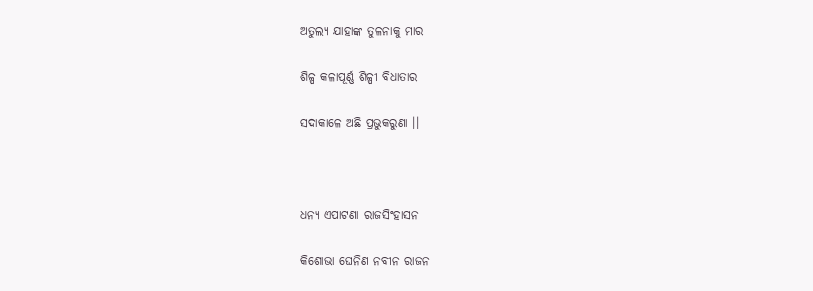ଅତୁଲ୍ୟ ଯାହାଙ୍କ ତୁଳନାକୁ ମାର

ଶିଳ୍ପ କଳାପୂର୍ଣ୍ଣ ଶିଳ୍ପୀ ବିଧାତାର

ସଦାକାଳେ ଅଛି ପ୍ରଭୁକରୁଣା ।।



ଧନ୍ୟ ଏପାଟଣା ରାଜସିଂହାସନ

କିଶୋଭା ଘେନିଣ ନବୀନ ରାଜନ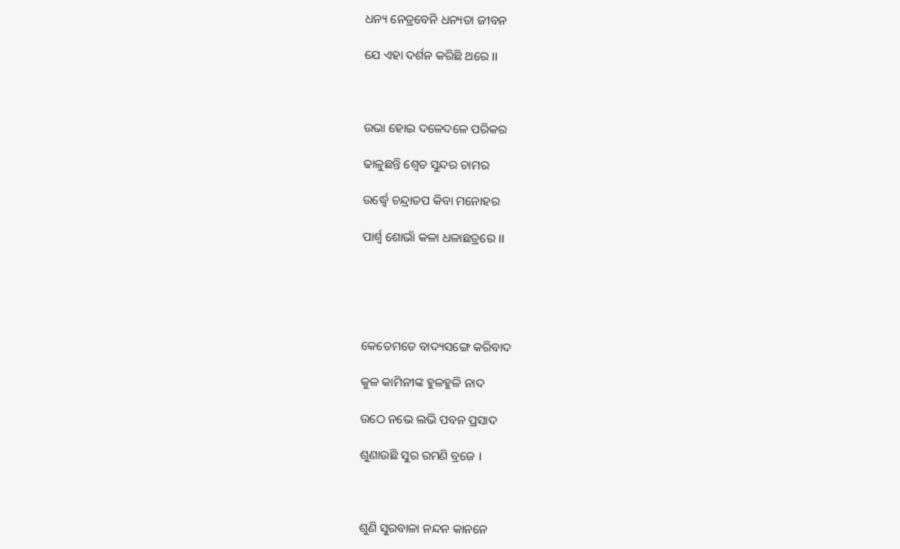ଧନ୍ୟ ନେତ୍ରବେନି ଧନ୍ୟତା ଜୀବନ

ଯେ ଏହା ଦର୍ଶନ କରିଛି ଥରେ ।।



ଉଭା ହୋଇ ଦଳେଦଳେ ପରିକର

ଢାଳୁଛନ୍ତି ଶ୍ୱେତ ସୁନ୍ଦର ଚାମର

ଉର୍ଦ୍ଧ୍ୱେ ଚନ୍ଦ୍ରାତପ କିବା ମନୋହର

ପାର୍ଶ୍ୱ ଶୋଭାଁ କଳା ଧଳାଛତ୍ରରେ ।।





କେତେମତେ ବାଦ୍ୟସଙ୍ଗେ କରିବାଦ

କୁଳ କାମିନୀଙ୍କ ହୁଳହୁଳି ନାଦ

ଉଠେ ନଭେ ଲଭି ପବନ ପ୍ରସାଦ

ଶୁଣାଉଛି ସୁର ରମଣି ବ୍ରଜେ ।



ଶୁଣି ସୁରବାଳା ନନ୍ଦନ କାନନେ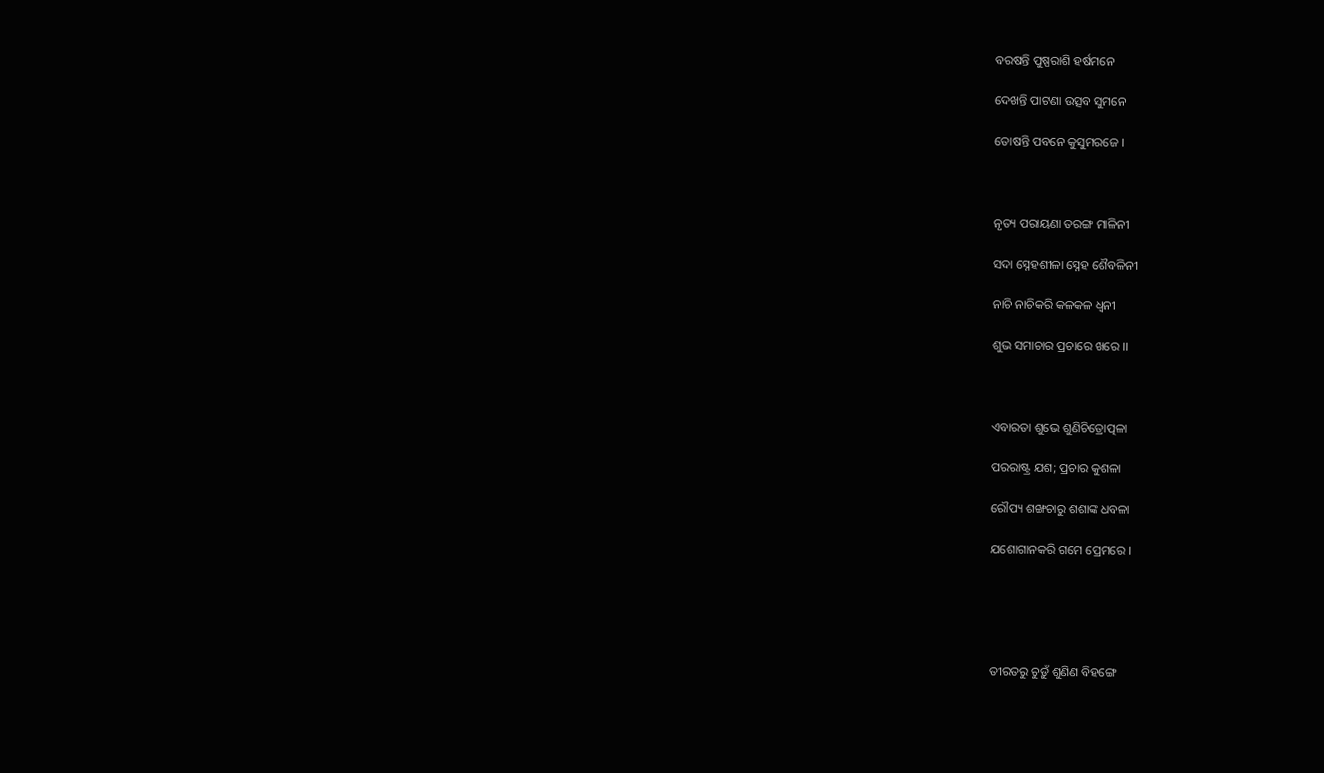ବରଷନ୍ତି ପୁଷ୍ପରାଶି ହର୍ଷମନେ

ଦେଖନ୍ତି ପାଟଣା ଉତ୍ସବ ସୁମନେ

ତୋଷନ୍ତି ପବନେ କୁସୁମରଜେ ।



ନୃତ୍ୟ ପରାୟଣା ତରଙ୍ଗ ମାଳିନୀ

ସଦା ସ୍ନେହଶୀଳା ସ୍ନେହ ଶୈବଳିନୀ

ନାଚି ନାଚିକରି କଳକଳ ଧ୍ୱନୀ

ଶୁଭ ସମାଚାର ପ୍ରଚାରେ ଖରେ ।।



ଏବାରତା ଶୁଭେ ଶୁଣିଚିତ୍ରୋତ୍ପଳା

ପରରାଷ୍ଟ୍ର ଯଶ; ପ୍ରଚାର କୁଶଳା

ରୌପ୍ୟ ଶଙ୍ଖଚାରୁ ଶଶାଙ୍କ ଧବଳା

ଯଶୋଗାନକରି ଗମେ ପ୍ରେମରେ ।





ତୀରତରୁ ଚୁଡ଼ୁଁ ଶୁଣିଣ ବିହଙ୍ଗେ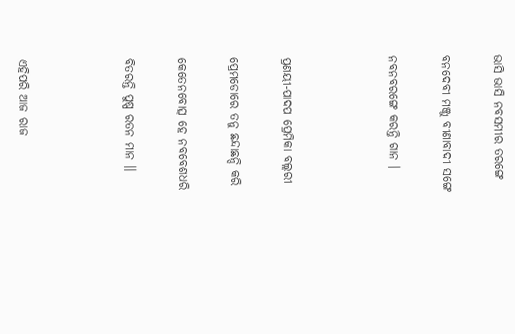ଭାସି ଭାସି ନବସମୀର ତରଙ୍ଗେ

ବନଦେବୀ ମଞ୍ଜୁ ବୀଣାବାଦୀ ସଙ୍ଗେ

ନବନବରଙ୍ଗେ କରନ୍ତି ଗାନ ।



ପ୍ରଣୟୀ-ପାଦପ ପ୍ରେମିକା ବଲ୍ଲରୀ

ପ୍ରେମଡୋରେ ତନୁ ଛନ୍ଦାଛନ୍ଦି କରି

କେତେନବୋତ୍ସ ହେ ନବବେଶଧରି

ବିତରନ୍ତି ପୁଷ୍ପ ରତନ ମାନ ।।



ଏହିପରି ଆଜ ରାଜ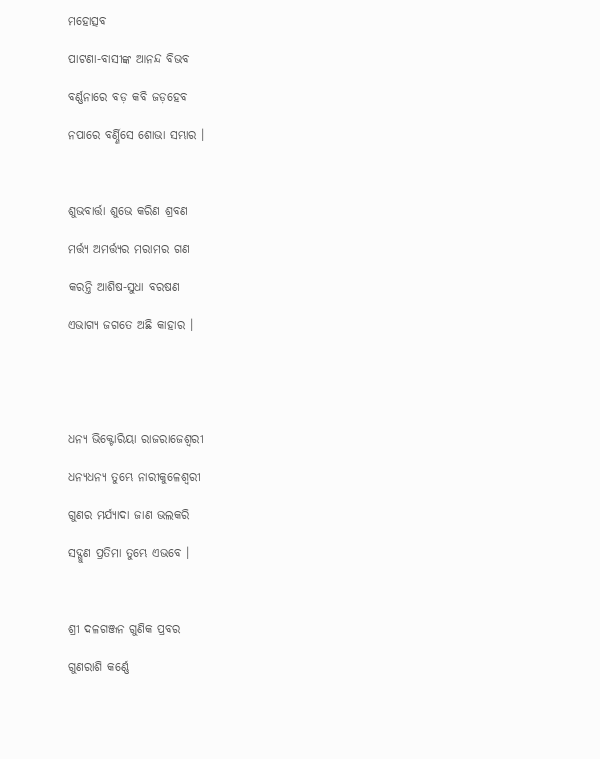ମହୋତ୍ସବ

ପାଟଣା-ବାସୀଙ୍କ ଆନନ୍ଦ ବିଭବ

ବର୍ଣ୍ଣନାରେ ବଡ଼ କବି ଜଡ଼ହେବ

ନପାରେ ବର୍ଣ୍ଣିସେ ଶୋଭା ସମ୍ଭାର ।



ଶୁଭବାର୍ତ୍ତା ଶୁଭେ କରିଣ ଶ୍ରବଣ

ମର୍ତ୍ତ୍ୟ ଅମର୍ତ୍ତ୍ୟର ମରାମର ଗଣ

କରନ୍ତି ଆଶିଷ-ସୁଧା ବରଷଣ

ଏଭାଗ୍ୟ ଜଗତେ ଅଛି କାହାର ।





ଧନ୍ୟ ଭିକ୍ଟୋରିୟା ରାଜରାଜେଶ୍ୱରୀ

ଧନ୍ୟଧନ୍ୟ ତୁମ୍ଭେ ନାରୀକୁଳେଶ୍ୱରୀ

ଗୁଣର ମର୍ଯ୍ୟାଦା ଜାଣ ଭଲକରି

ସଦ୍ଗୁଣ ପ୍ରତିମା ତୁମ୍ଭେ ଏଭବେ ।



ଶ୍ରୀ ଦଳଗଞ୍ଜନ ଗୁଣିକ ପ୍ରବର

ଗୁଣରାଶି କର୍ଣ୍ଣେ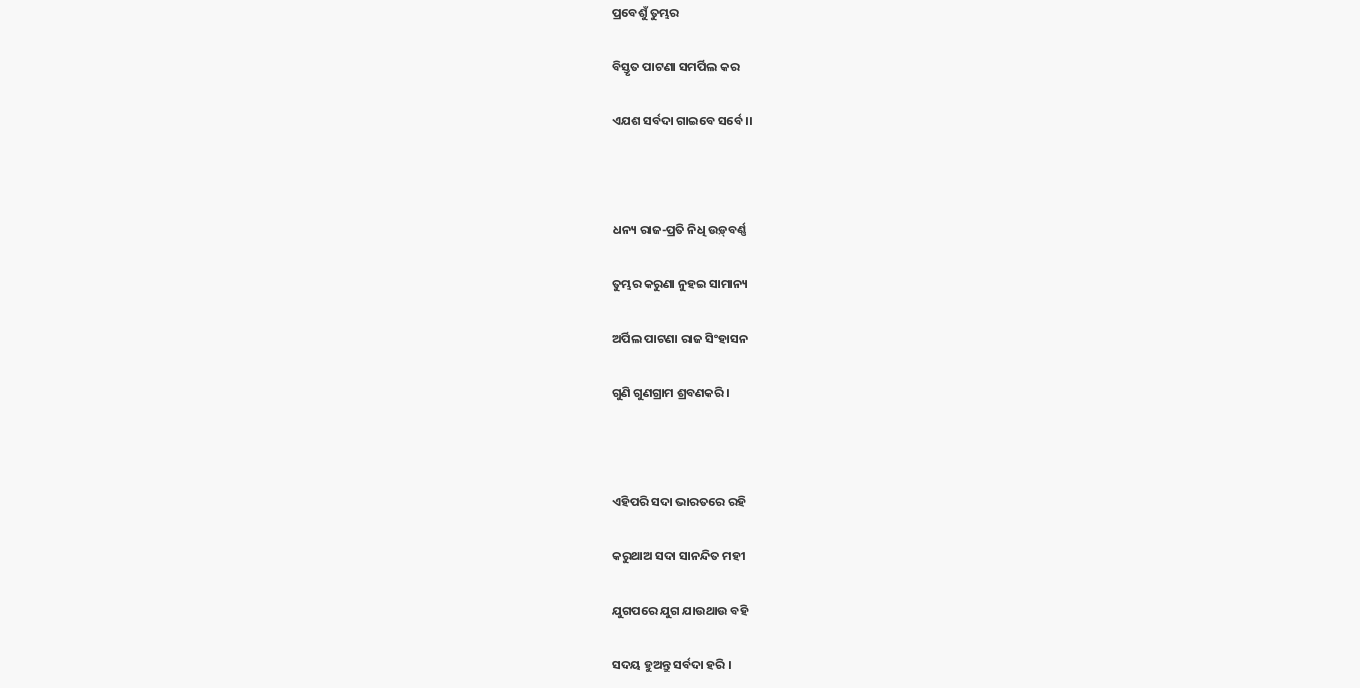ପ୍ରବେଶୁଁ ତୁମ୍ଭର

ବିସ୍ତୃତ ପାଟଣା ସମର୍ପିଲ କର

ଏଯଶ ସର୍ବଦା ଗାଇବେ ସର୍ବେ ।।



ଧନ୍ୟ ରାଜ-ପ୍ରତି ନିଧି ଉଡ଼୍‌ବର୍ଣ୍ଣ

ତୁମ୍ଭର କରୁଣା ନୁହଇ ସାମାନ୍ୟ

ଅର୍ପିଲ ପାଟଣା ରାଜ ସିଂହାସନ

ଗୁଣି ଗୁଣଗ୍ରାମ ଶ୍ରବଣକରି ।



ଏହିପରି ସଦା ଭାରତରେ ରହି

କରୁଥାଅ ସଦା ସାନନ୍ଦିତ ମହୀ

ଯୁଗପରେ ଯୁଗ ଯାଉଥାଉ ବହି

ସଦୟ ହୁଅନ୍ତୁ ସର୍ବଦା ହରି ।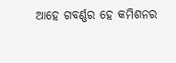ଆହେ ଗବର୍ଣ୍ଣର ହେ କମିଶନର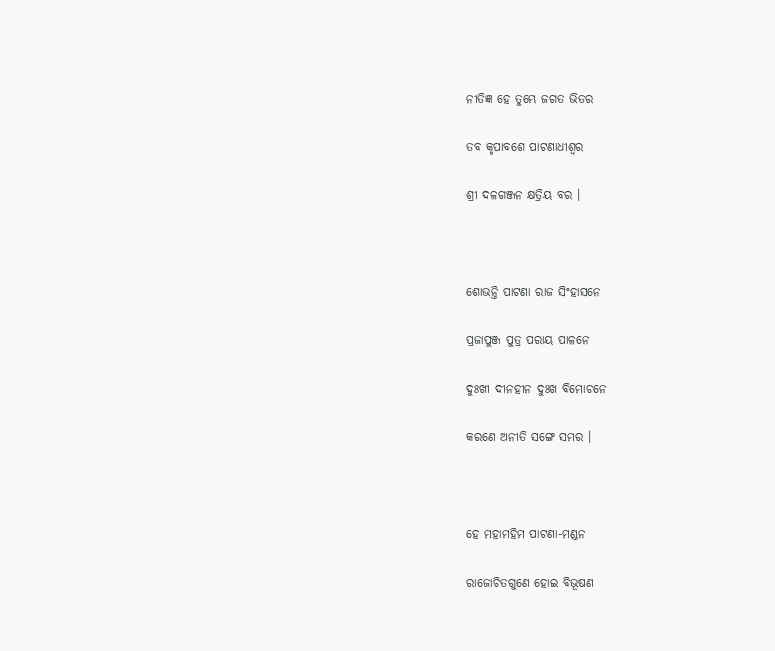ନୀତିଜ୍ଞ ହେ ତୁମ୍ଭେ ଜଗତ ଭିତର

ତବ କୃପାବଶେ ପାଟଣାଧୀଶ୍ୱର

ଶ୍ରୀ ଦଳଗଞ୍ଜନ କ୍ଷତ୍ରିୟ ବର ।



ଶୋଭନ୍ତି ପାଟଣା ରାଜ ସିଂହାସନେ

ପ୍ରଜାପୁଞ୍ଜ ପୁତ୍ର ପରାୟ ପାଳନେ

ଦୁଃଖୀ ଦୀନହୀନ ଦୁଃଖ ବିମୋଚନେ

କରଣେ ଅନୀତି ସଙ୍ଗେ ସମର ।



ହେ ମହାମହିମ ପାଟଣା-ମଣ୍ଡନ

ରାଜୋଚିତଗୁଣେ ହୋଇ ବିଭୂଷଣ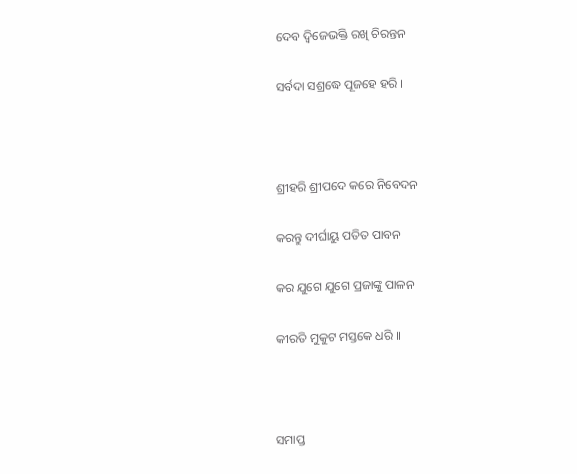ଦେବ ଦ୍ୱିଜେଭକ୍ତି ରଖି ଚିରନ୍ତନ

ସର୍ବଦା ସଶ୍ରଦ୍ଧେ ପୂଜହେ ହରି ।



ଶ୍ରୀହରି ଶ୍ରୀପଦେ କରେ ନିବେଦନ

କରନ୍ତୁ ଦୀର୍ଘାୟୁ ପତିତ ପାବନ

କର ଯୁଗେ ଯୁଗେ ପ୍ରଜାଙ୍କୁ ପାଳନ

କୀରତି ମୁକୁଟ ମସ୍ତକେ ଧରି ।।



ସମାପ୍ତ